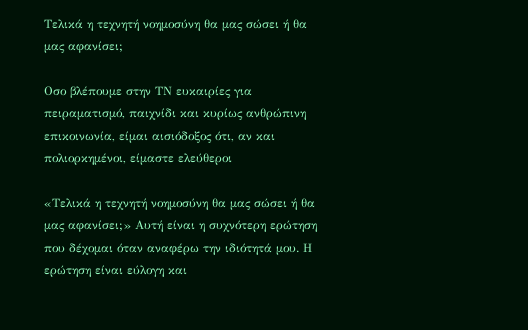Τελικά η τεχνητή νοημοσύνη θα μας σώσει ή θα μας αφανίσει;

Οσο βλέπουμε στην ΤΝ ευκαιρίες για πειραματισμό, παιχνίδι και κυρίως ανθρώπινη επικοινωνία, είμαι αισιόδοξος ότι, αν και πολιορκημένοι, είμαστε ελεύθεροι

«Τελικά η τεχνητή νοημοσύνη θα μας σώσει ή θα μας αφανίσει;» Αυτή είναι η συχνότερη ερώτηση που δέχομαι όταν αναφέρω την ιδιότητά μου. Η ερώτηση είναι εύλογη και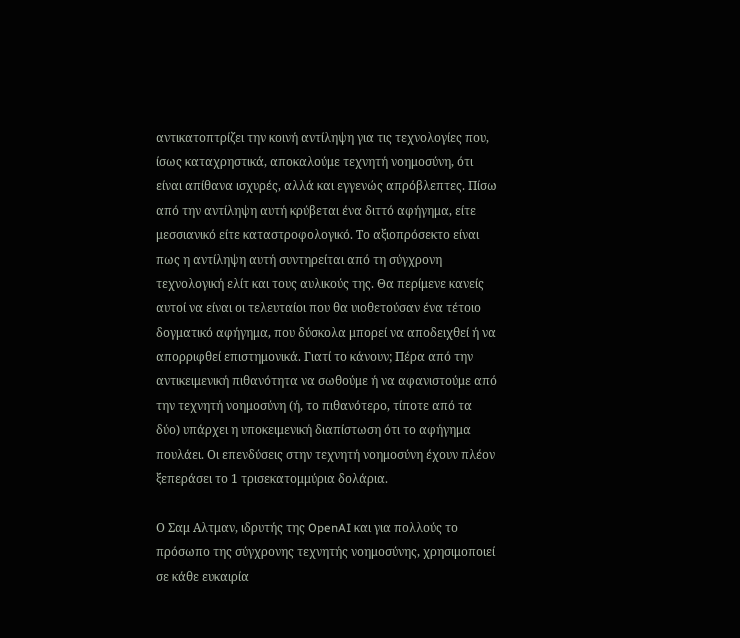αντικατοπτρίζει την κοινή αντίληψη για τις τεχνολογίες που, ίσως καταχρηστικά, αποκαλούμε τεχνητή νοημοσύνη, ότι είναι απίθανα ισχυρές, αλλά και εγγενώς απρόβλεπτες. Πίσω από την αντίληψη αυτή κρύβεται ένα διττό αφήγημα, είτε μεσσιανικό είτε καταστροφολογικό. Το αξιοπρόσεκτο είναι πως η αντίληψη αυτή συντηρείται από τη σύγχρονη τεχνολογική ελίτ και τους αυλικούς της. Θα περίμενε κανείς αυτοί να είναι οι τελευταίοι που θα υιοθετούσαν ένα τέτοιο δογματικό αφήγημα, που δύσκολα μπορεί να αποδειχθεί ή να απορριφθεί επιστημονικά. Γιατί το κάνουν; Πέρα από την αντικειμενική πιθανότητα να σωθούμε ή να αφανιστούμε από την τεχνητή νοημοσύνη (ή, το πιθανότερο, τίποτε από τα δύο) υπάρχει η υποκειμενική διαπίστωση ότι το αφήγημα πουλάει. Οι επενδύσεις στην τεχνητή νοημοσύνη έχουν πλέον ξεπεράσει το 1 τρισεκατομμύρια δολάρια.

Ο Σαμ Αλτμαν, ιδρυτής της OpenAI και για πολλούς το πρόσωπο της σύγχρονης τεχνητής νοημοσύνης, χρησιμοποιεί σε κάθε ευκαιρία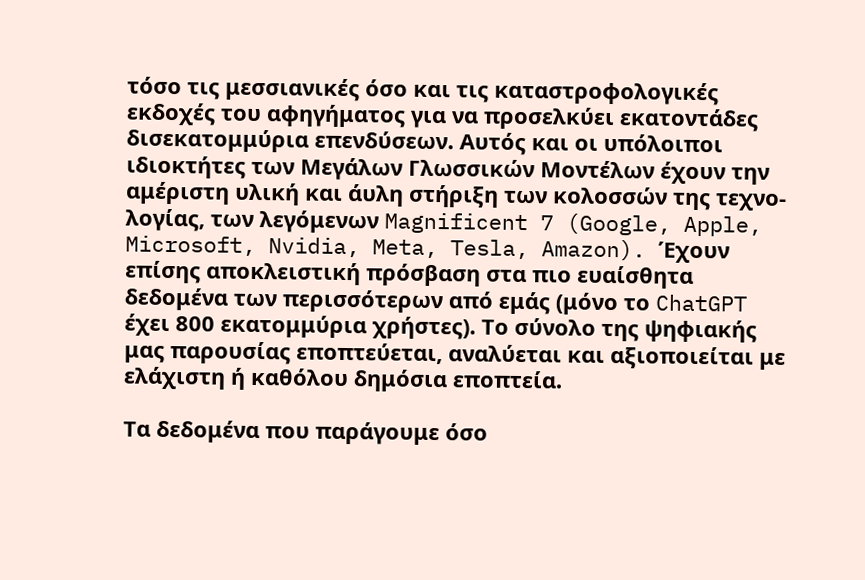τόσο τις μεσσιανικές όσο και τις καταστροφολογικές εκδοχές του αφηγήματος για να προσελκύει εκατοντάδες δισεκατομμύρια επενδύσεων. Αυτός και οι υπόλοιποι ιδιοκτήτες των Μεγάλων Γλωσσικών Μοντέλων έχουν την αμέριστη υλική και άυλη στήριξη των κολοσσών της τεχνο-λογίας, των λεγόμενων Magnificent 7 (Google, Apple, Microsoft, Nvidia, Meta, Tesla, Amazon). Έχουν επίσης αποκλειστική πρόσβαση στα πιο ευαίσθητα δεδομένα των περισσότερων από εμάς (μόνο το ChatGPT έχει 800 εκατομμύρια χρήστες). Το σύνολο της ψηφιακής μας παρουσίας εποπτεύεται, αναλύεται και αξιοποιείται με ελάχιστη ή καθόλου δημόσια εποπτεία.

Τα δεδομένα που παράγουμε όσο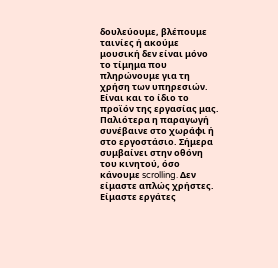δουλεύουμε, βλέπουμε ταινίες ή ακούμε μουσική δεν είναι μόνο το τίμημα που πληρώνουμε για τη χρήση των υπηρεσιών. Είναι και το ίδιο το προϊόν της εργασίας μας. Παλιότερα η παραγωγή συνέβαινε στο χωράφι ή στο εργοστάσιο. Σήμερα συμβαίνει στην οθόνη του κινητού, όσο κάνουμε scrolling. Δεν είμαστε απλώς χρήστες. Είμαστε εργάτες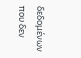δεδομένων που δεν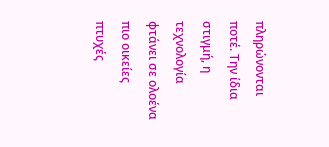πληρώνονται ποτέ. Την ίδια στιγμή, η τεχνολογία φτάνει σε ολοένα πιο οικείες πτυχές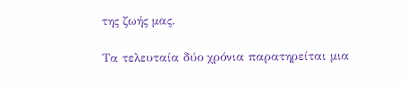της ζωής μας.

Τα τελευταία δύο χρόνια παρατηρείται μια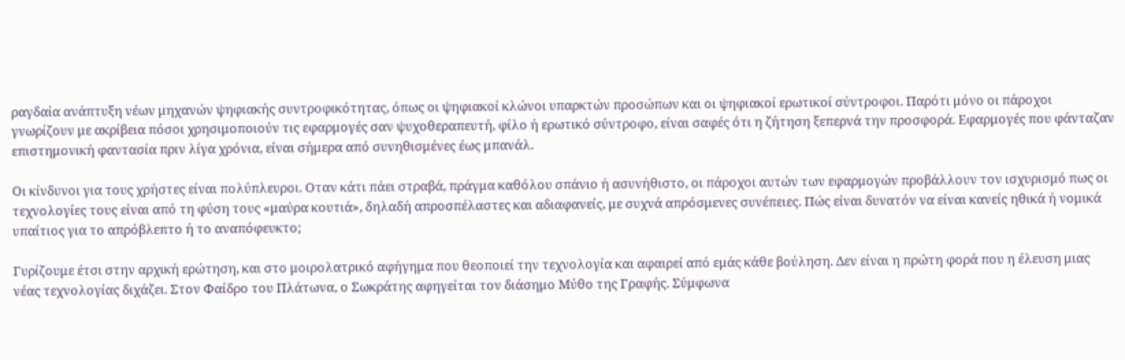ραγδαία ανάπτυξη νέων μηχανών ψηφιακής συντροφικότητας, όπως οι ψηφιακοί κλώνοι υπαρκτών προσώπων και οι ψηφιακοί ερωτικοί σύντροφοι. Παρότι μόνο οι πάροχοι γνωρίζουν με ακρίβεια πόσοι χρησιμοποιούν τις εφαρμογές σαν ψυχοθεραπευτή, φίλο ή ερωτικό σύντροφο, είναι σαφές ότι η ζήτηση ξεπερνά την προσφορά. Εφαρμογές που φάνταζαν επιστημονική φαντασία πριν λίγα χρόνια, είναι σήμερα από συνηθισμένες έως μπανάλ.

Οι κίνδυνοι για τους χρήστες είναι πολύπλευροι. Οταν κάτι πάει στραβά, πράγμα καθόλου σπάνιο ή ασυνήθιστο, οι πάροχοι αυτών των εφαρμογών προβάλλουν τον ισχυρισμό πως οι τεχνολογίες τους είναι από τη φύση τους «μαύρα κουτιά», δηλαδή απροσπέλαστες και αδιαφανείς, με συχνά απρόσμενες συνέπειες. Πώς είναι δυνατόν να είναι κανείς ηθικά ή νομικά υπαίτιος για το απρόβλεπτο ή το αναπόφευκτο;

Γυρίζουμε έτσι στην αρχική ερώτηση, και στο μοιρολατρικό αφήγημα που θεοποιεί την τεχνολογία και αφαιρεί από εμάς κάθε βούληση. Δεν είναι η πρώτη φορά που η έλευση μιας νέας τεχνολογίας διχάζει. Στον Φαίδρο του Πλάτωνα, ο Σωκράτης αφηγείται τον διάσημο Μύθο της Γραφής. Σύμφωνα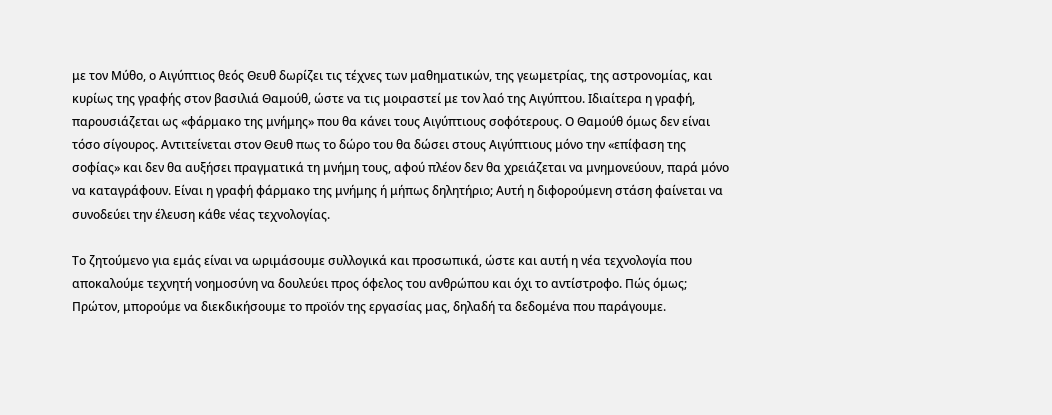με τον Μύθο, ο Αιγύπτιος θεός Θευθ δωρίζει τις τέχνες των μαθηματικών, της γεωμετρίας, της αστρονομίας, και κυρίως της γραφής στον βασιλιά Θαμούθ, ώστε να τις μοιραστεί με τον λαό της Αιγύπτου. Ιδιαίτερα η γραφή, παρουσιάζεται ως «φάρμακο της μνήμης» που θα κάνει τους Αιγύπτιους σοφότερους. Ο Θαμούθ όμως δεν είναι τόσο σίγουρος. Αντιτείνεται στον Θευθ πως το δώρο του θα δώσει στους Αιγύπτιους μόνο την «επίφαση της σοφίας» και δεν θα αυξήσει πραγματικά τη μνήμη τους, αφού πλέον δεν θα χρειάζεται να μνημονεύουν, παρά μόνο να καταγράφουν. Είναι η γραφή φάρμακο της μνήμης ή μήπως δηλητήριο; Αυτή η διφορούμενη στάση φαίνεται να συνοδεύει την έλευση κάθε νέας τεχνολογίας.

Το ζητούμενο για εμάς είναι να ωριμάσουμε συλλογικά και προσωπικά, ώστε και αυτή η νέα τεχνολογία που αποκαλούμε τεχνητή νοημοσύνη να δουλεύει προς όφελος του ανθρώπου και όχι το αντίστροφο. Πώς όμως; Πρώτον, μπορούμε να διεκδικήσουμε το προϊόν της εργασίας μας, δηλαδή τα δεδομένα που παράγουμε.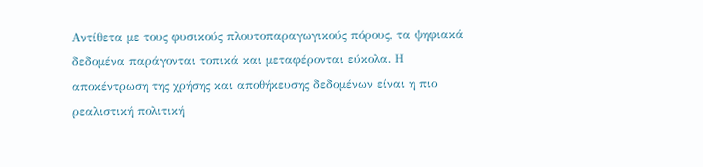Αντίθετα με τους φυσικούς πλουτοπαραγωγικούς πόρους, τα ψηφιακά δεδομένα παράγονται τοπικά και μεταφέρονται εύκολα. Η αποκέντρωση της χρήσης και αποθήκευσης δεδομένων είναι η πιο ρεαλιστική πολιτική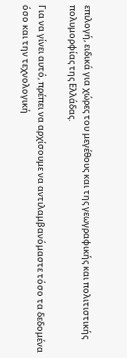επιλογή, ειδικά για χώρες του μεγέθους και της γεωγραφικής και πολιτιστικής πολυμορφίας της Ελλάδας.

Για να γίνει αυτό, πρέπει να αρχίσουμε να αντιλαμβανόμαστε τόσο τα δεδομένα όσο και την τεχνολογική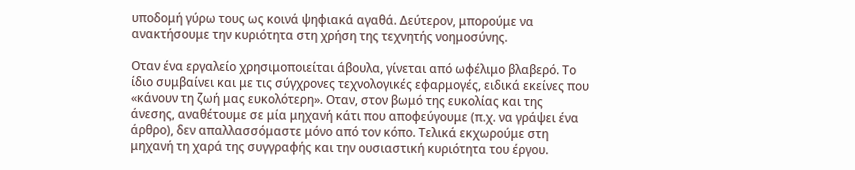υποδομή γύρω τους ως κοινά ψηφιακά αγαθά. Δεύτερον, μπορούμε να ανακτήσουμε την κυριότητα στη χρήση της τεχνητής νοημοσύνης.

Οταν ένα εργαλείο χρησιμοποιείται άβουλα, γίνεται από ωφέλιμο βλαβερό. Το ίδιο συμβαίνει και με τις σύγχρονες τεχνολογικές εφαρμογές, ειδικά εκείνες που «κάνουν τη ζωή μας ευκολότερη». Οταν, στον βωμό της ευκολίας και της άνεσης, αναθέτουμε σε μία μηχανή κάτι που αποφεύγουμε (π.χ. να γράψει ένα άρθρο), δεν απαλλασσόμαστε μόνο από τον κόπο. Τελικά εκχωρούμε στη μηχανή τη χαρά της συγγραφής και την ουσιαστική κυριότητα του έργου.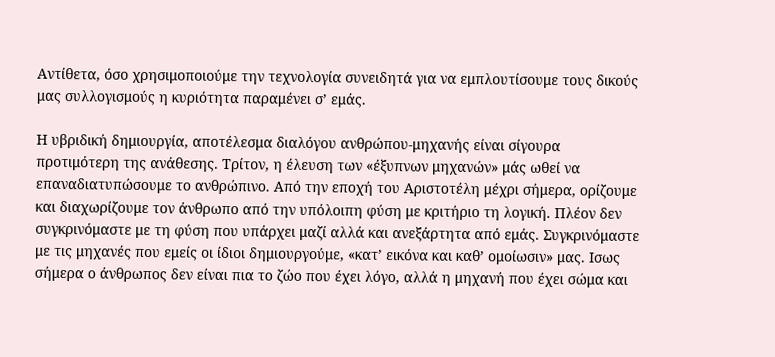Αντίθετα, όσο χρησιμοποιούμε την τεχνολογία συνειδητά για να εμπλουτίσουμε τους δικούς μας συλλογισμούς η κυριότητα παραμένει σ’ εμάς.

Η υβριδική δημιουργία, αποτέλεσμα διαλόγου ανθρώπου-μηχανής είναι σίγουρα προτιμότερη της ανάθεσης. Τρίτον, η έλευση των «έξυπνων μηχανών» μάς ωθεί να επαναδιατυπώσουμε το ανθρώπινο. Από την εποχή του Αριστοτέλη μέχρι σήμερα, ορίζουμε και διαχωρίζουμε τον άνθρωπο από την υπόλοιπη φύση με κριτήριο τη λογική. Πλέον δεν συγκρινόμαστε με τη φύση που υπάρχει μαζί αλλά και ανεξάρτητα από εμάς. Συγκρινόμαστε με τις μηχανές που εμείς οι ίδιοι δημιουργούμε, «κατ’ εικόνα και καθ’ ομοίωσιν» μας. Ισως σήμερα ο άνθρωπος δεν είναι πια το ζώο που έχει λόγο, αλλά η μηχανή που έχει σώμα και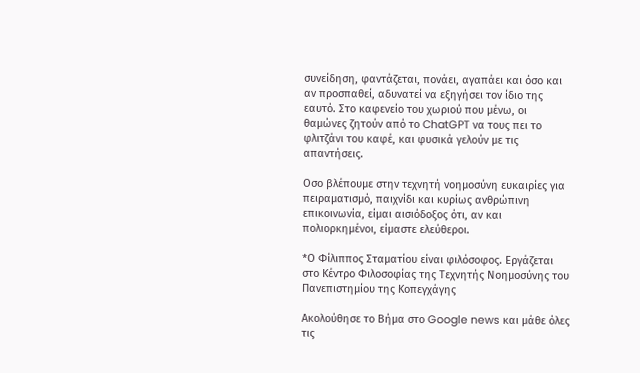συνείδηση, φαντάζεται, πονάει, αγαπάει και όσο και αν προσπαθεί, αδυνατεί να εξηγήσει τον ίδιο της εαυτό. Στο καφενείο του χωριού που μένω, οι θαμώνες ζητούν από το ChatGPT να τους πει το φλιτζάνι του καφέ, και φυσικά γελούν με τις απαντήσεις.

Οσο βλέπουμε στην τεχνητή νοημοσύνη ευκαιρίες για πειραματισμό, παιχνίδι και κυρίως ανθρώπινη επικοινωνία, είμαι αισιόδοξος ότι, αν και πολιορκημένοι, είμαστε ελεύθεροι.

*Ο Φίλιππος Σταματίου είναι φιλόσοφος. Εργάζεται στο Κέντρο Φιλοσοφίας της Τεχνητής Νοημοσύνης του Πανεπιστημίου της Κοπεγχάγης

Ακολούθησε το Βήμα στο Google news και μάθε όλες τις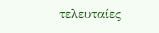τελευταίες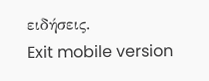ειδήσεις.
Exit mobile version